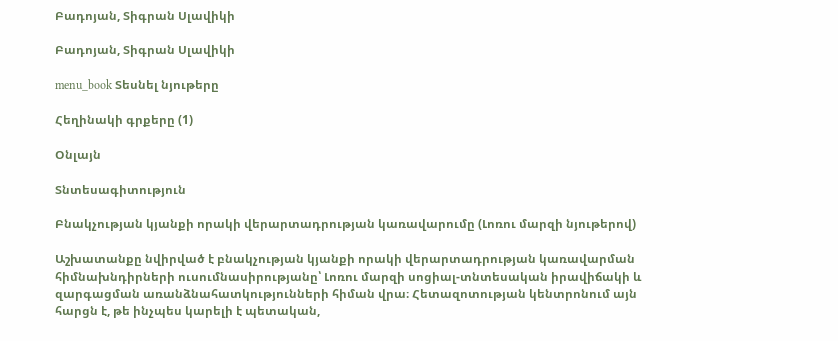Բադոյան, Տիգրան Սլավիկի

Բադոյան, Տիգրան Սլավիկի

menu_book Տեսնել նյութերը

Հեղինակի գրքերը (1)

Օնլայն

Տնտեսագիտություն

Բնակչության կյանքի որակի վերարտադրության կառավարումը (Լոռու մարզի նյութերով)

Աշխատանքը նվիրված է բնակչության կյանքի որակի վերարտադրության կառավարման հիմնախնդիրների ուսումնասիրությանը՝ Լոռու մարզի սոցիալ-տնտեսական իրավիճակի և զարգացման առանձնահատկությունների հիման վրա։ Հետազոտության կենտրոնում այն հարցն է, թե ինչպես կարելի է պետական,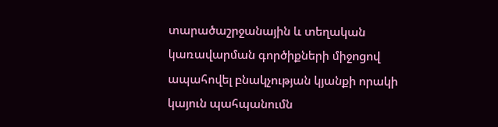տարածաշրջանային և տեղական կառավարման գործիքների միջոցով ապահովել բնակչության կյանքի որակի կայուն պահպանումն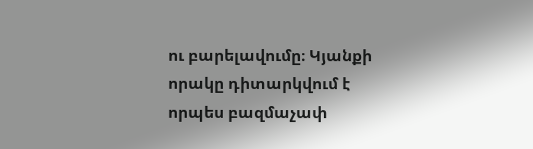ու բարելավումը։ Կյանքի որակը դիտարկվում է որպես բազմաչափ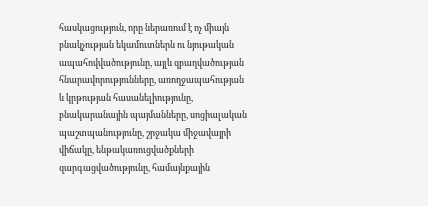հասկացություն, որը ներառում է ոչ միայն բնակչության եկամուտներն ու նյութական ապահովվածությունը, այլև զբաղվածության հնարավորությունները, առողջապահության և կրթության հասանելիությունը, բնակարանային պայմանները, սոցիալական պաշտպանությունը, շրջակա միջավայրի վիճակը, ենթակառուցվածքների զարգացվածությունը, համայնքային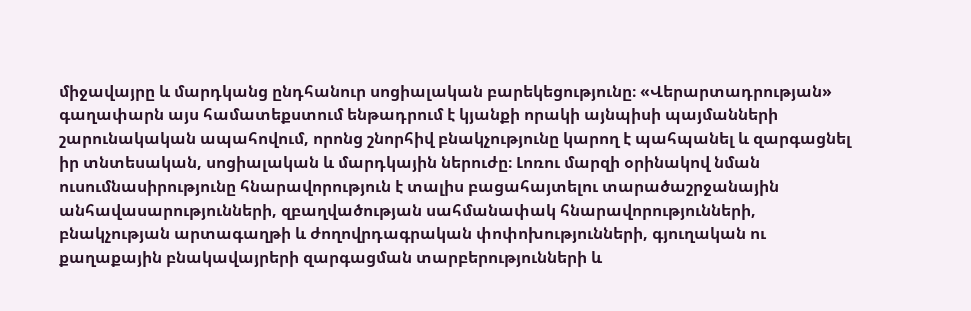միջավայրը և մարդկանց ընդհանուր սոցիալական բարեկեցությունը։ «Վերարտադրության» գաղափարն այս համատեքստում ենթադրում է կյանքի որակի այնպիսի պայմանների շարունակական ապահովում, որոնց շնորհիվ բնակչությունը կարող է պահպանել և զարգացնել իր տնտեսական, սոցիալական և մարդկային ներուժը։ Լոռու մարզի օրինակով նման ուսումնասիրությունը հնարավորություն է տալիս բացահայտելու տարածաշրջանային անհավասարությունների, զբաղվածության սահմանափակ հնարավորությունների, բնակչության արտագաղթի և ժողովրդագրական փոփոխությունների, գյուղական ու քաղաքային բնակավայրերի զարգացման տարբերությունների և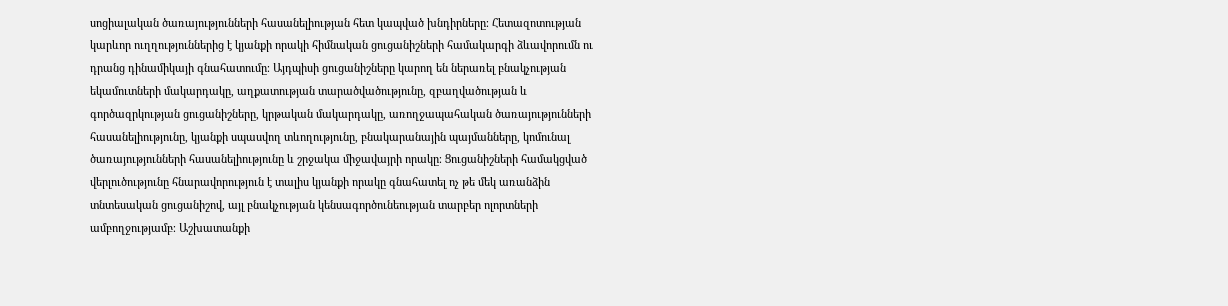սոցիալական ծառայությունների հասանելիության հետ կապված խնդիրները։ Հետազոտության կարևոր ուղղություններից է կյանքի որակի հիմնական ցուցանիշների համակարգի ձևավորումն ու դրանց դինամիկայի գնահատումը։ Այդպիսի ցուցանիշները կարող են ներառել բնակչության եկամուտների մակարդակը, աղքատության տարածվածությունը, զբաղվածության և գործազրկության ցուցանիշները, կրթական մակարդակը, առողջապահական ծառայությունների հասանելիությունը, կյանքի սպասվող տևողությունը, բնակարանային պայմանները, կոմունալ ծառայությունների հասանելիությունը և շրջակա միջավայրի որակը։ Ցուցանիշների համակցված վերլուծությունը հնարավորություն է տալիս կյանքի որակը գնահատել ոչ թե մեկ առանձին տնտեսական ցուցանիշով, այլ բնակչության կենսագործունեության տարբեր ոլորտների ամբողջությամբ։ Աշխատանքի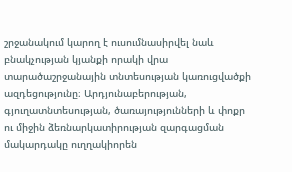շրջանակում կարող է ուսումնասիրվել նաև բնակչության կյանքի որակի վրա տարածաշրջանային տնտեսության կառուցվածքի ազդեցությունը։ Արդյունաբերության, գյուղատնտեսության, ծառայությունների և փոքր ու միջին ձեռնարկատիրության զարգացման մակարդակը ուղղակիորեն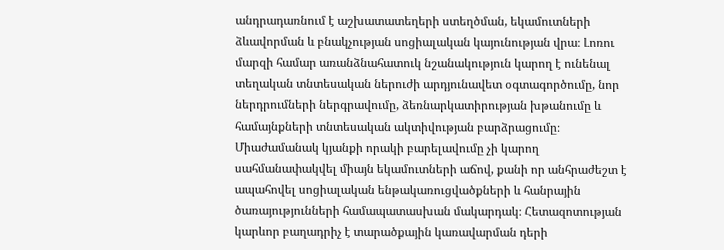անդրադառնում է աշխատատեղերի ստեղծման, եկամուտների ձևավորման և բնակչության սոցիալական կայունության վրա։ Լոռու մարզի համար առանձնահատուկ նշանակություն կարող է ունենալ տեղական տնտեսական ներուժի արդյունավետ օգտագործումը, նոր ներդրումների ներգրավումը, ձեռնարկատիրության խթանումը և համայնքների տնտեսական ակտիվության բարձրացումը։ Միաժամանակ կյանքի որակի բարելավումը չի կարող սահմանափակվել միայն եկամուտների աճով, քանի որ անհրաժեշտ է ապահովել սոցիալական ենթակառուցվածքների և հանրային ծառայությունների համապատասխան մակարդակ։ Հետազոտության կարևոր բաղադրիչ է տարածքային կառավարման դերի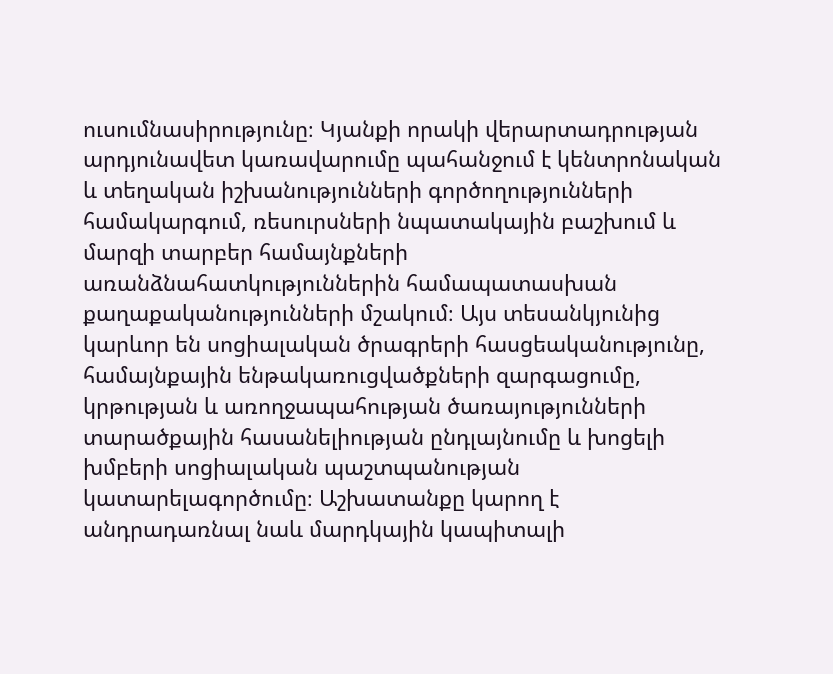ուսումնասիրությունը։ Կյանքի որակի վերարտադրության արդյունավետ կառավարումը պահանջում է կենտրոնական և տեղական իշխանությունների գործողությունների համակարգում, ռեսուրսների նպատակային բաշխում և մարզի տարբեր համայնքների առանձնահատկություններին համապատասխան քաղաքականությունների մշակում։ Այս տեսանկյունից կարևոր են սոցիալական ծրագրերի հասցեականությունը, համայնքային ենթակառուցվածքների զարգացումը, կրթության և առողջապահության ծառայությունների տարածքային հասանելիության ընդլայնումը և խոցելի խմբերի սոցիալական պաշտպանության կատարելագործումը։ Աշխատանքը կարող է անդրադառնալ նաև մարդկային կապիտալի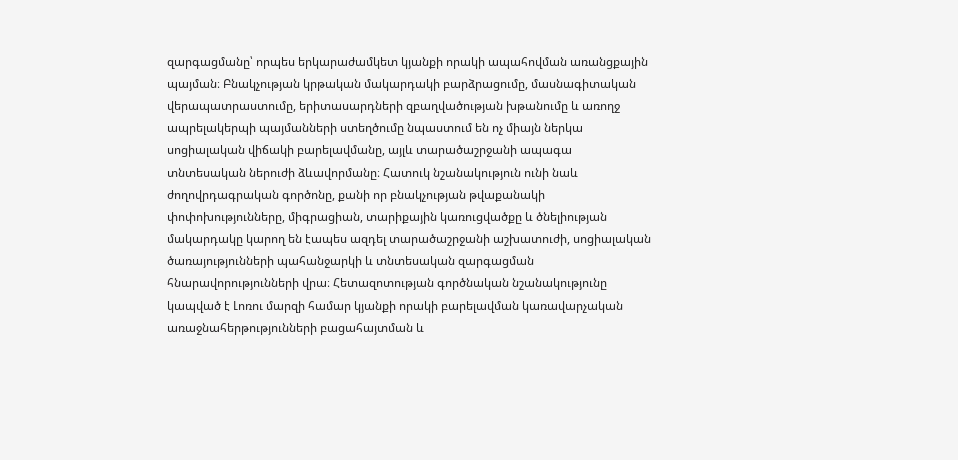զարգացմանը՝ որպես երկարաժամկետ կյանքի որակի ապահովման առանցքային պայման։ Բնակչության կրթական մակարդակի բարձրացումը, մասնագիտական վերապատրաստումը, երիտասարդների զբաղվածության խթանումը և առողջ ապրելակերպի պայմանների ստեղծումը նպաստում են ոչ միայն ներկա սոցիալական վիճակի բարելավմանը, այլև տարածաշրջանի ապագա տնտեսական ներուժի ձևավորմանը։ Հատուկ նշանակություն ունի նաև ժողովրդագրական գործոնը, քանի որ բնակչության թվաքանակի փոփոխությունները, միգրացիան, տարիքային կառուցվածքը և ծնելիության մակարդակը կարող են էապես ազդել տարածաշրջանի աշխատուժի, սոցիալական ծառայությունների պահանջարկի և տնտեսական զարգացման հնարավորությունների վրա։ Հետազոտության գործնական նշանակությունը կապված է Լոռու մարզի համար կյանքի որակի բարելավման կառավարչական առաջնահերթությունների բացահայտման և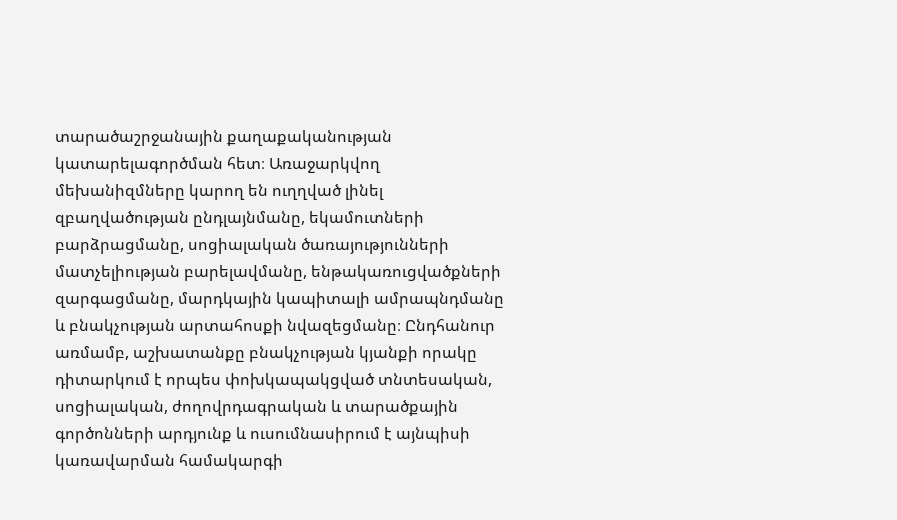տարածաշրջանային քաղաքականության կատարելագործման հետ։ Առաջարկվող մեխանիզմները կարող են ուղղված լինել զբաղվածության ընդլայնմանը, եկամուտների բարձրացմանը, սոցիալական ծառայությունների մատչելիության բարելավմանը, ենթակառուցվածքների զարգացմանը, մարդկային կապիտալի ամրապնդմանը և բնակչության արտահոսքի նվազեցմանը։ Ընդհանուր առմամբ, աշխատանքը բնակչության կյանքի որակը դիտարկում է որպես փոխկապակցված տնտեսական, սոցիալական, ժողովրդագրական և տարածքային գործոնների արդյունք և ուսումնասիրում է այնպիսի կառավարման համակարգի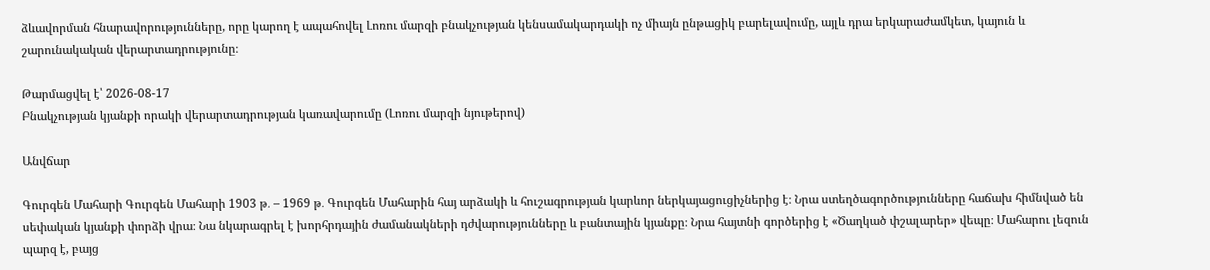ձևավորման հնարավորությունները, որը կարող է ապահովել Լոռու մարզի բնակչության կենսամակարդակի ոչ միայն ընթացիկ բարելավումը, այլև դրա երկարաժամկետ, կայուն և շարունակական վերարտադրությունը։

Թարմացվել է՝ 2026-08-17
Բնակչության կյանքի որակի վերարտադրության կառավարումը (Լոռու մարզի նյութերով)

Անվճար

Գուրգեն Մահարի Գուրգեն Մահարի 1903 թ․ – 1969 թ․ Գուրգեն Մահարին հայ արձակի և հուշագրության կարևոր ներկայացուցիչներից է։ Նրա ստեղծագործությունները հաճախ հիմնված են սեփական կյանքի փորձի վրա։ Նա նկարագրել է խորհրդային ժամանակների դժվարությունները և բանտային կյանքը։ Նրա հայտնի գործերից է «Ծաղկած փշալարեր» վեպը։ Մահարու լեզուն պարզ է, բայց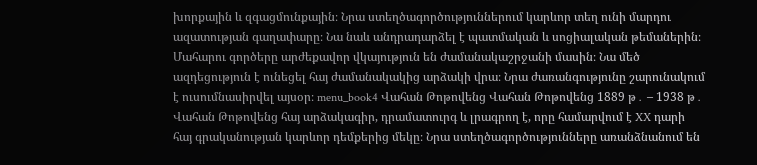խորքային և զգացմունքային։ Նրա ստեղծագործություններում կարևոր տեղ ունի մարդու ազատության գաղափարը։ Նա նաև անդրադարձել է պատմական և սոցիալական թեմաներին։ Մահարու գործերը արժեքավոր վկայություն են ժամանակաշրջանի մասին։ Նա մեծ ազդեցություն է ունեցել հայ ժամանակակից արձակի վրա։ Նրա ժառանգությունը շարունակում է ուսումնասիրվել այսօր։ menu_book4 Վահան Թոթովենց Վահան Թոթովենց 1889 թ․ – 1938 թ․ Վահան Թոթովենց հայ արձակագիր, դրամատուրգ և լրագրող է, որը համարվում է XX դարի հայ գրականության կարևոր դեմքերից մեկը։ Նրա ստեղծագործությունները առանձնանում են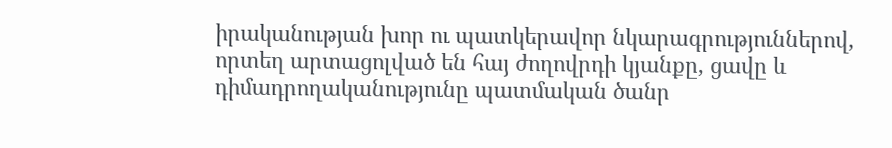իրականության խոր ու պատկերավոր նկարագրություններով, որտեղ արտացոլված են հայ ժողովրդի կյանքը, ցավը և դիմադրողականությունը պատմական ծանր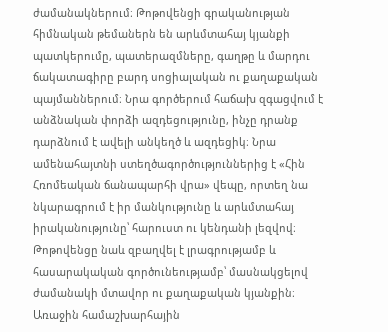ժամանակներում։ Թոթովենցի գրականության հիմնական թեմաներն են արևմտահայ կյանքի պատկերումը, պատերազմները, գաղթը և մարդու ճակատագիրը բարդ սոցիալական ու քաղաքական պայմաններում։ Նրա գործերում հաճախ զգացվում է անձնական փորձի ազդեցությունը, ինչը դրանք դարձնում է ավելի անկեղծ և ազդեցիկ։ Նրա ամենահայտնի ստեղծագործություններից է «Հին Հռոմեական ճանապարհի վրա» վեպը, որտեղ նա նկարագրում է իր մանկությունը և արևմտահայ իրականությունը՝ հարուստ ու կենդանի լեզվով։ Թոթովենցը նաև զբաղվել է լրագրությամբ և հասարակական գործունեությամբ՝ մասնակցելով ժամանակի մտավոր ու քաղաքական կյանքին։ Առաջին համաշխարհային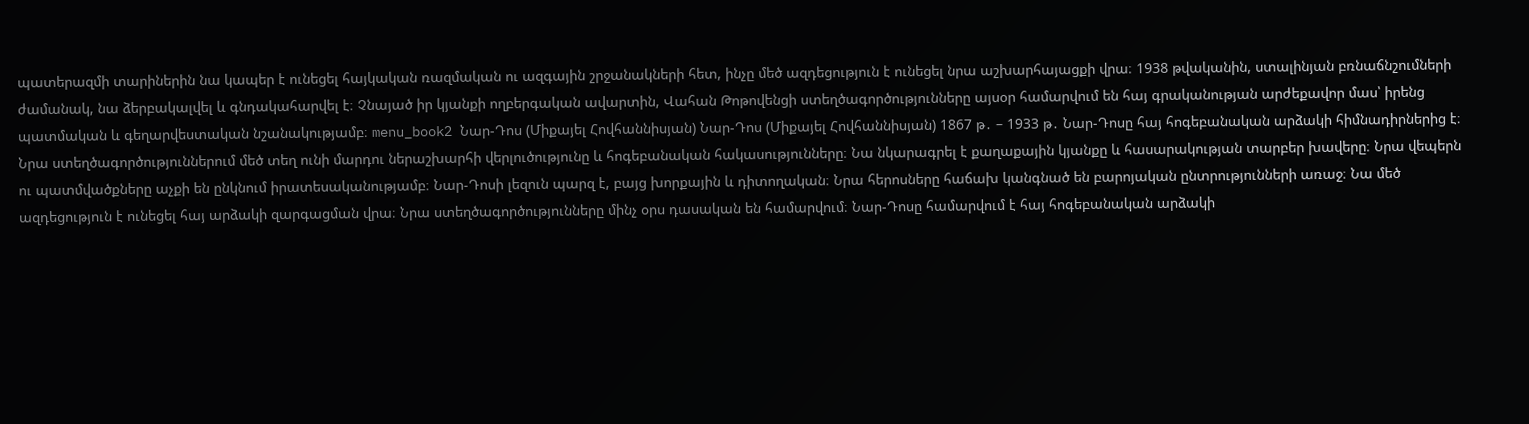պատերազմի տարիներին նա կապեր է ունեցել հայկական ռազմական ու ազգային շրջանակների հետ, ինչը մեծ ազդեցություն է ունեցել նրա աշխարհայացքի վրա։ 1938 թվականին, ստալինյան բռնաճնշումների ժամանակ, նա ձերբակալվել և գնդակահարվել է։ Չնայած իր կյանքի ողբերգական ավարտին, Վահան Թոթովենցի ստեղծագործությունները այսօր համարվում են հայ գրականության արժեքավոր մաս՝ իրենց պատմական և գեղարվեստական նշանակությամբ։ menu_book2 Նար-Դոս (Միքայել Հովհաննիսյան) Նար-Դոս (Միքայել Հովհաննիսյան) 1867 թ․ – 1933 թ․ Նար-Դոսը հայ հոգեբանական արձակի հիմնադիրներից է։ Նրա ստեղծագործություններում մեծ տեղ ունի մարդու ներաշխարհի վերլուծությունը և հոգեբանական հակասությունները։ Նա նկարագրել է քաղաքային կյանքը և հասարակության տարբեր խավերը։ Նրա վեպերն ու պատմվածքները աչքի են ընկնում իրատեսականությամբ։ Նար-Դոսի լեզուն պարզ է, բայց խորքային և դիտողական։ Նրա հերոսները հաճախ կանգնած են բարոյական ընտրությունների առաջ։ Նա մեծ ազդեցություն է ունեցել հայ արձակի զարգացման վրա։ Նրա ստեղծագործությունները մինչ օրս դասական են համարվում։ Նար-Դոսը համարվում է հայ հոգեբանական արձակի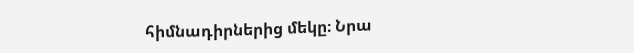հիմնադիրներից մեկը։ Նրա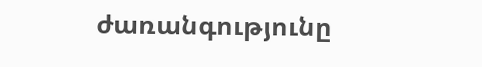ժառանգությունը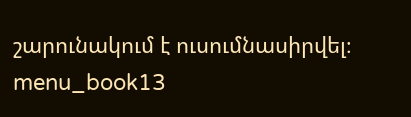շարունակում է ուսումնասիրվել։ menu_book13